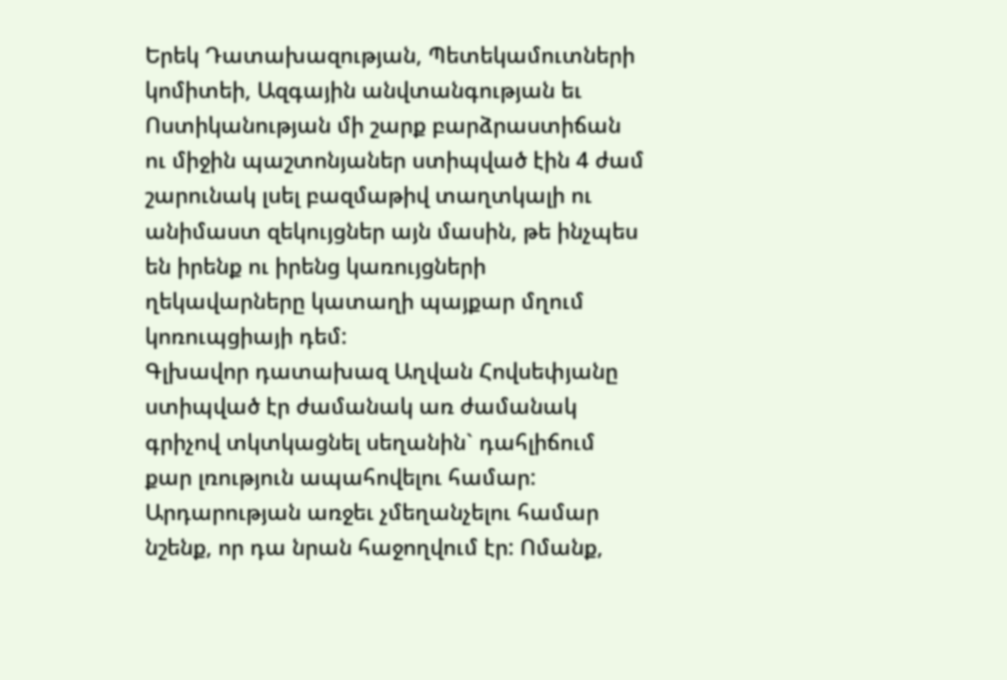Երեկ Դատախազության, Պետեկամուտների կոմիտեի, Ազգային անվտանգության եւ Ոստիկանության մի շարք բարձրաստիճան ու միջին պաշտոնյաներ ստիպված էին 4 ժամ շարունակ լսել բազմաթիվ տաղտկալի ու անիմաստ զեկույցներ այն մասին, թե ինչպես են իրենք ու իրենց կառույցների ղեկավարները կատաղի պայքար մղում կոռուպցիայի դեմ:
Գլխավոր դատախազ Աղվան Հովսեփյանը ստիպված էր ժամանակ առ ժամանակ գրիչով տկտկացնել սեղանին` դահլիճում քար լռություն ապահովելու համար: Արդարության առջեւ չմեղանչելու համար նշենք, որ դա նրան հաջողվում էր: Ոմանք,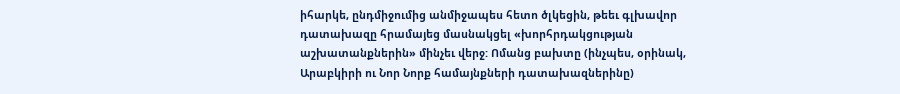իհարկե, ընդմիջումից անմիջապես հետո ծլկեցին, թեեւ գլխավոր դատախազը հրամայեց մասնակցել «խորհրդակցության աշխատանքներին» մինչեւ վերջ: Ոմանց բախտը (ինչպես, օրինակ, Արաբկիրի ու Նոր Նորք համայնքների դատախազներինը)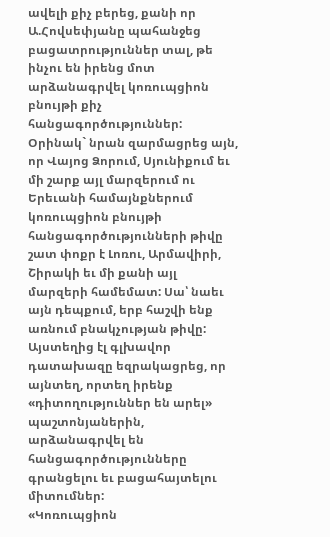ավելի քիչ բերեց, քանի որ Ա.Հովսեփյանը պահանջեց բացատրություններ տալ, թե ինչու են իրենց մոտ արձանագրվել կոռուպցիոն բնույթի քիչ հանցագործություններ: Օրինակ` նրան զարմացրեց այն, որ Վայոց Ձորում, Սյունիքում եւ մի շարք այլ մարզերում ու Երեւանի համայնքներում կոռուպցիոն բնույթի հանցագործությունների թիվը շատ փոքր է Լոռու, Արմավիրի, Շիրակի եւ մի քանի այլ մարզերի համեմատ: Սա՝ նաեւ այն դեպքում, երբ հաշվի ենք առնում բնակչության թիվը: Այստեղից էլ գլխավոր դատախազը եզրակացրեց, որ այնտեղ, որտեղ իրենք «դիտողություններ են արել» պաշտոնյաներին, արձանագրվել են հանցագործությունները գրանցելու եւ բացահայտելու միտումներ:
«Կոռուպցիոն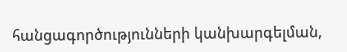հանցագործությունների կանխարգելման,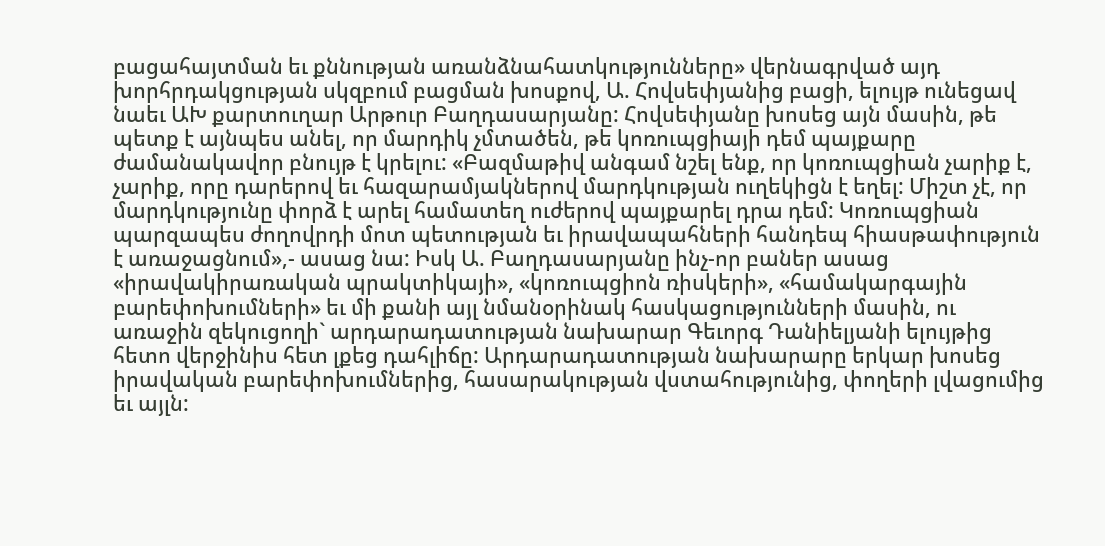բացահայտման եւ քննության առանձնահատկությունները» վերնագրված այդ խորհրդակցության սկզբում բացման խոսքով, Ա. Հովսեփյանից բացի, ելույթ ունեցավ նաեւ ԱԽ քարտուղար Արթուր Բաղդասարյանը: Հովսեփյանը խոսեց այն մասին, թե պետք է այնպես անել, որ մարդիկ չմտածեն, թե կոռուպցիայի դեմ պայքարը ժամանակավոր բնույթ է կրելու: «Բազմաթիվ անգամ նշել ենք, որ կոռուպցիան չարիք է, չարիք, որը դարերով եւ հազարամյակներով մարդկության ուղեկիցն է եղել: Միշտ չէ, որ մարդկությունը փորձ է արել համատեղ ուժերով պայքարել դրա դեմ: Կոռուպցիան պարզապես ժողովրդի մոտ պետության եւ իրավապահների հանդեպ հիասթափություն է առաջացնում»,- ասաց նա: Իսկ Ա. Բաղդասարյանը ինչ-որ բաներ ասաց «իրավակիրառական պրակտիկայի», «կոռուպցիոն ռիսկերի», «համակարգային բարեփոխումների» եւ մի քանի այլ նմանօրինակ հասկացությունների մասին, ու առաջին զեկուցողի` արդարադատության նախարար Գեւորգ Դանիելյանի ելույթից հետո վերջինիս հետ լքեց դահլիճը: Արդարադատության նախարարը երկար խոսեց իրավական բարեփոխումներից, հասարակության վստահությունից, փողերի լվացումից եւ այլն: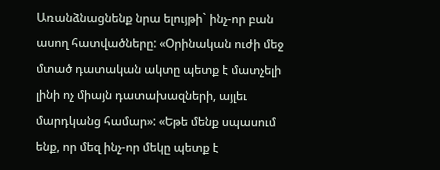Առանձնացնենք նրա ելույթի` ինչ-որ բան ասող հատվածները: «Օրինական ուժի մեջ մտած դատական ակտը պետք է մատչելի լինի ոչ միայն դատախազների, այլեւ մարդկանց համար»: «Եթե մենք սպասում ենք, որ մեզ ինչ-որ մեկը պետք է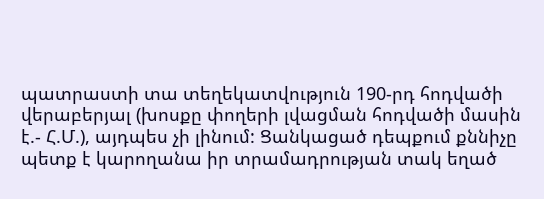պատրաստի տա տեղեկատվություն 190-րդ հոդվածի վերաբերյալ (խոսքը փողերի լվացման հոդվածի մասին է.- Հ.Մ.), այդպես չի լինում: Ցանկացած դեպքում քննիչը պետք է կարողանա իր տրամադրության տակ եղած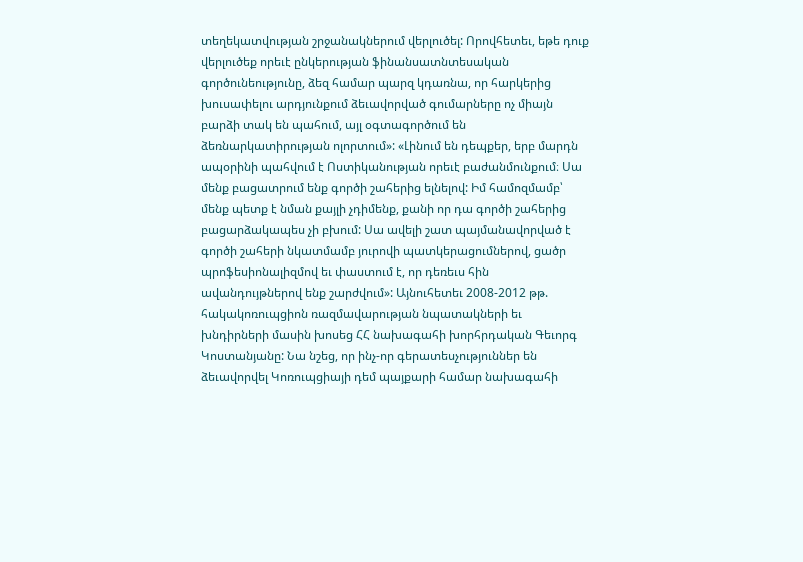տեղեկատվության շրջանակներում վերլուծել: Որովհետեւ, եթե դուք վերլուծեք որեւէ ընկերության ֆինանսատնտեսական գործունեությունը, ձեզ համար պարզ կդառնա, որ հարկերից խուսափելու արդյունքում ձեւավորված գումարները ոչ միայն բարձի տակ են պահում, այլ օգտագործում են ձեռնարկատիրության ոլորտում»: «Լինում են դեպքեր, երբ մարդն ապօրինի պահվում է Ոստիկանության որեւէ բաժանմունքում։ Սա մենք բացատրում ենք գործի շահերից ելնելով: Իմ համոզմամբ՝ մենք պետք է նման քայլի չդիմենք, քանի որ դա գործի շահերից բացարձակապես չի բխում: Սա ավելի շատ պայմանավորված է գործի շահերի նկատմամբ յուրովի պատկերացումներով, ցածր պրոֆեսիոնալիզմով եւ փաստում է, որ դեռեւս հին ավանդույթներով ենք շարժվում»: Այնուհետեւ 2008-2012 թթ. հակակոռուպցիոն ռազմավարության նպատակների եւ խնդիրների մասին խոսեց ՀՀ նախագահի խորհրդական Գեւորգ Կոստանյանը: Նա նշեց, որ ինչ-որ գերատեսչություններ են ձեւավորվել Կոռուպցիայի դեմ պայքարի համար նախագահի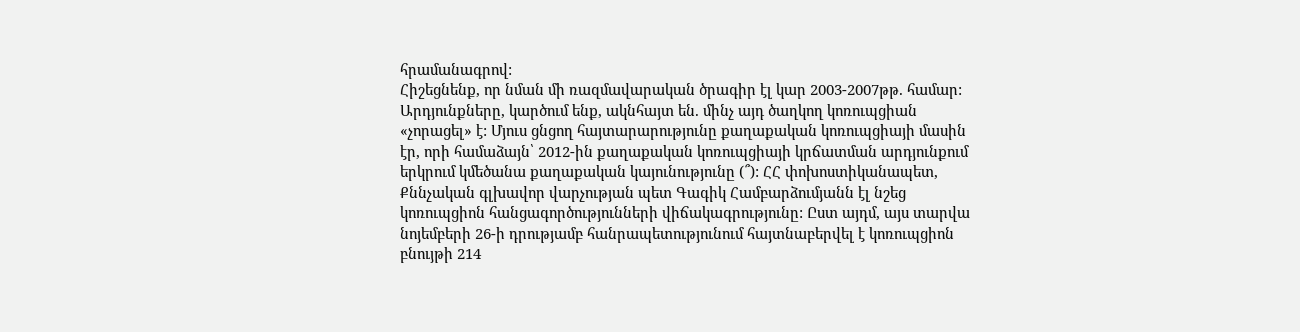հրամանագրով:
Հիշեցնենք, որ նման մի ռազմավարական ծրագիր էլ կար 2003-2007թթ. համար: Արդյունքները, կարծում ենք, ակնհայտ են. մինչ այդ ծաղկող կոռուպցիան «չորացել» է: Մյուս ցնցող հայտարարությունը քաղաքական կոռուպցիայի մասին էր, որի համաձայն՝ 2012-ին քաղաքական կոռուպցիայի կրճատման արդյունքում երկրում կմեծանա քաղաքական կայունությունը (՞): ՀՀ փոխոստիկանապետ, Քննչական գլխավոր վարչության պետ Գագիկ Համբարձումյանն էլ նշեց կոռուպցիոն հանցագործությունների վիճակագրությունը: Ըստ այդմ, այս տարվա նոյեմբերի 26-ի դրությամբ հանրապետությունում հայտնաբերվել է կոռուպցիոն բնույթի 214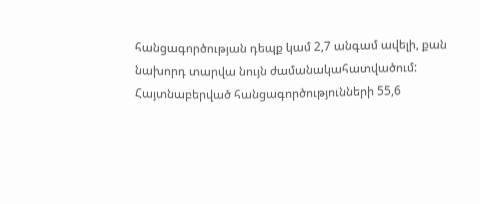հանցագործության դեպք կամ 2,7 անգամ ավելի, քան նախորդ տարվա նույն ժամանակահատվածում: Հայտնաբերված հանցագործությունների 55,6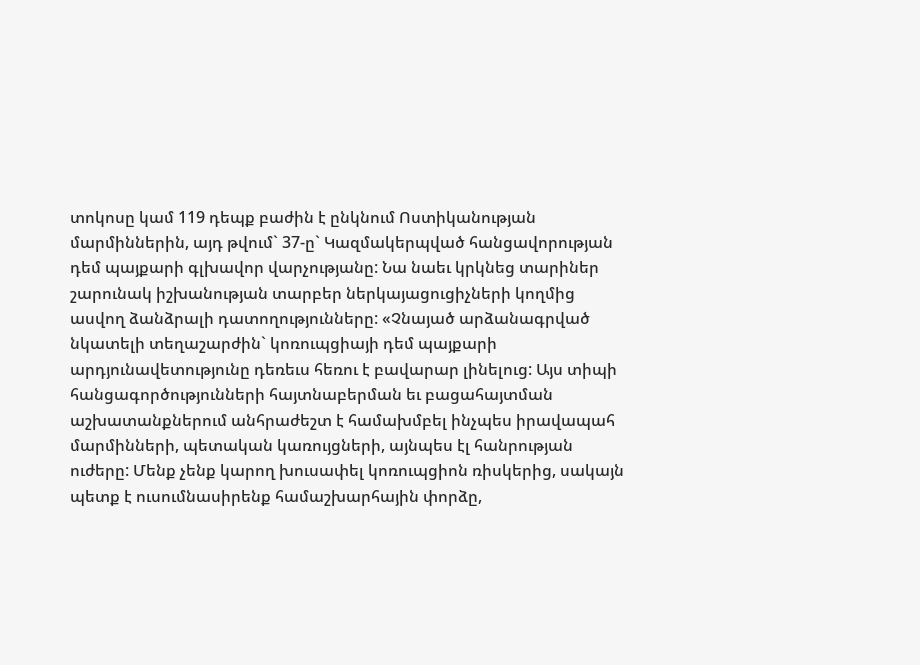տոկոսը կամ 119 դեպք բաժին է ընկնում Ոստիկանության մարմիններին, այդ թվում` 37-ը` Կազմակերպված հանցավորության դեմ պայքարի գլխավոր վարչությանը: Նա նաեւ կրկնեց տարիներ շարունակ իշխանության տարբեր ներկայացուցիչների կողմից ասվող ձանձրալի դատողությունները: «Չնայած արձանագրված նկատելի տեղաշարժին` կոռուպցիայի դեմ պայքարի արդյունավետությունը դեռեւս հեռու է բավարար լինելուց: Այս տիպի հանցագործությունների հայտնաբերման եւ բացահայտման աշխատանքներում անհրաժեշտ է համախմբել ինչպես իրավապահ մարմինների, պետական կառույցների, այնպես էլ հանրության ուժերը: Մենք չենք կարող խուսափել կոռուպցիոն ռիսկերից, սակայն պետք է ուսումնասիրենք համաշխարհային փորձը,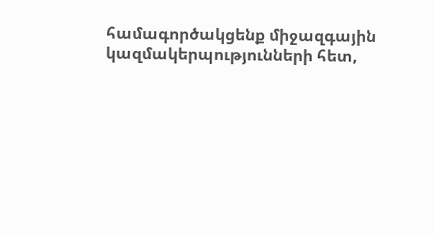համագործակցենք միջազգային կազմակերպությունների հետ,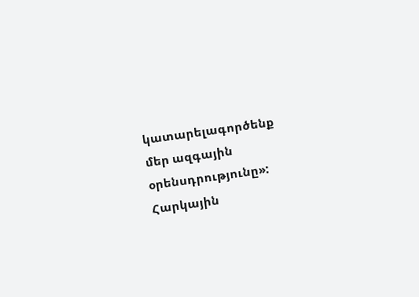կատարելագործենք մեր ազգային օրենսդրությունը»: Հարկային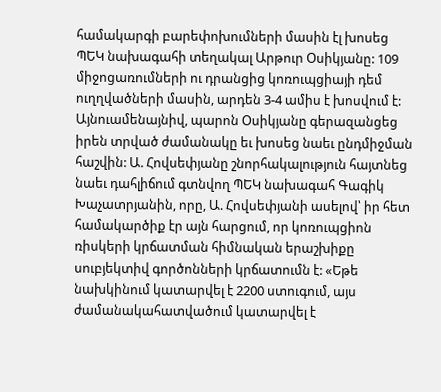համակարգի բարեփոխումների մասին էլ խոսեց ՊԵԿ նախագահի տեղակալ Արթուր Օսիկյանը: 109 միջոցառումների ու դրանցից կոռուպցիայի դեմ ուղղվածների մասին, արդեն 3-4 ամիս է խոսվում է: Այնուամենայնիվ, պարոն Օսիկյանը գերազանցեց իրեն տրված ժամանակը եւ խոսեց նաեւ ընդմիջման հաշվին: Ա. Հովսեփյանը շնորհակալություն հայտնեց նաեւ դահլիճում գտնվող ՊԵԿ նախագահ Գագիկ Խաչատրյանին, որը, Ա. Հովսեփյանի ասելով՝ իր հետ համակարծիք էր այն հարցում, որ կոռուպցիոն ռիսկերի կրճատման հիմնական երաշխիքը սուբյեկտիվ գործոնների կրճատումն է: «Եթե նախկինում կատարվել է 2200 ստուգում, այս ժամանակահատվածում կատարվել է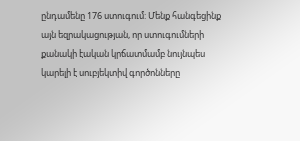ընդամենը 176 ստուգում: Մենք հանգեցինք այն եզրակացության, որ ստուգումների քանակի էական կրճատմամբ նույնպես կարելի է սուբյեկտիվ գործոնները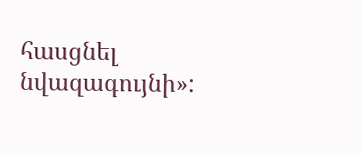հասցնել նվազագույնի»: